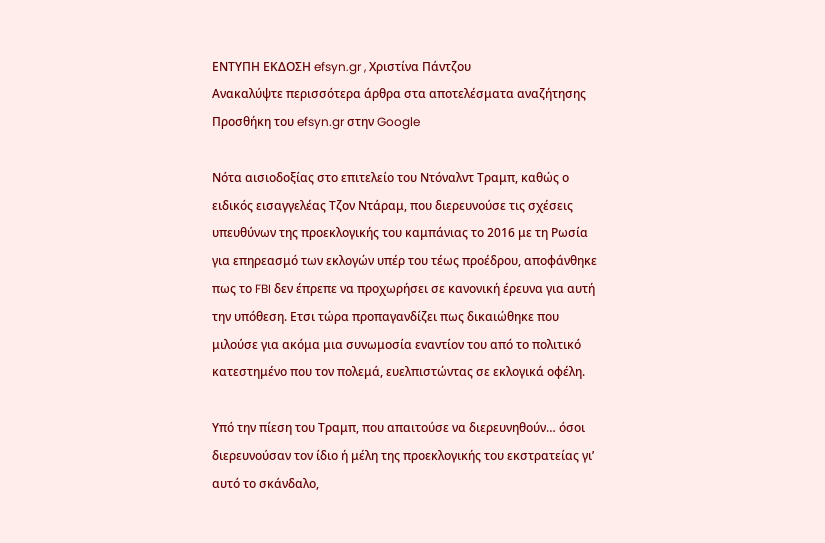ΕΝΤΥΠΗ ΕΚΔΟΣΗ efsyn.gr , Χριστίνα Πάντζου
Ανακαλύψτε περισσότερα άρθρα στα αποτελέσματα αναζήτησης
Προσθήκη του efsyn.gr στην Google

Νότα αισιοδοξίας στο επιτελείο του Ντόναλντ Τραμπ, καθώς ο ειδικός εισαγγελέας Τζον Ντάραμ, που διερευνούσε τις σχέσεις υπευθύνων της προεκλογικής του καμπάνιας το 2016 με τη Ρωσία για επηρεασμό των εκλογών υπέρ του τέως προέδρου, αποφάνθηκε πως το FBI δεν έπρεπε να προχωρήσει σε κανονική έρευνα για αυτή την υπόθεση. Ετσι τώρα προπαγανδίζει πως δικαιώθηκε που μιλούσε για ακόμα μια συνωμοσία εναντίον του από το πολιτικό κατεστημένο που τον πολεμά, ευελπιστώντας σε εκλογικά οφέλη.

Yπό την πίεση του Τραμπ, που απαιτούσε να διερευνηθούν… όσοι διερευνούσαν τον ίδιο ή μέλη της προεκλογικής του εκστρατείας γι’ αυτό το σκάνδαλο,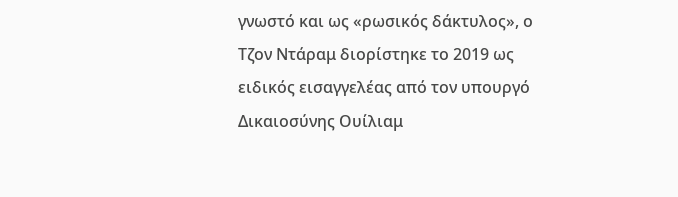γνωστό και ως «ρωσικός δάκτυλος», ο Τζον Ντάραμ διορίστηκε το 2019 ως ειδικός εισαγγελέας από τον υπουργό Δικαιοσύνης Ουίλιαμ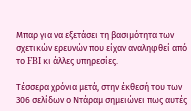Μπαρ για να εξετάσει τη βασιμότητα των σχετικών ερευνών που είχαν αναληφθεί από το FBI κι άλλες υπηρεσίες.

Τέσσερα χρόνια μετά, στην έκθεσή του των 306 σελίδων ο Ντάραμ σημειώνει πως αυτές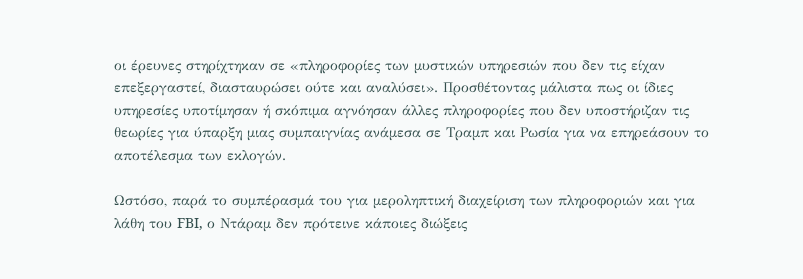οι έρευνες στηρίχτηκαν σε «πληροφορίες των μυστικών υπηρεσιών που δεν τις είχαν επεξεργαστεί, διασταυρώσει ούτε και αναλύσει». Προσθέτοντας μάλιστα πως οι ίδιες υπηρεσίες υποτίμησαν ή σκόπιμα αγνόησαν άλλες πληροφορίες που δεν υποστήριζαν τις θεωρίες για ύπαρξη μιας συμπαιγνίας ανάμεσα σε Τραμπ και Ρωσία για να επηρεάσουν το αποτέλεσμα των εκλογών.

Ωστόσο, παρά το συμπέρασμά του για μεροληπτική διαχείριση των πληροφοριών και για λάθη του FBI, ο Ντάραμ δεν πρότεινε κάποιες διώξεις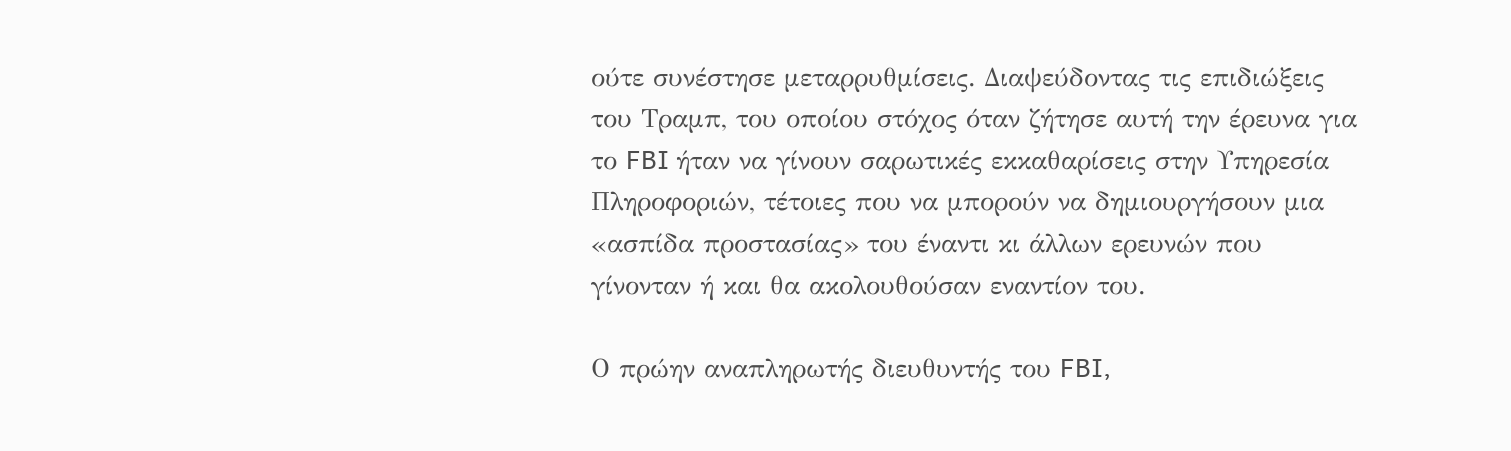ούτε συνέστησε μεταρρυθμίσεις. Διαψεύδοντας τις επιδιώξεις του Τραμπ, του οποίου στόχος όταν ζήτησε αυτή την έρευνα για το FBI ήταν να γίνουν σαρωτικές εκκαθαρίσεις στην Υπηρεσία Πληροφοριών, τέτοιες που να μπορούν να δημιουργήσουν μια «ασπίδα προστασίας» του έναντι κι άλλων ερευνών που γίνονταν ή και θα ακολουθούσαν εναντίον του.

Ο πρώην αναπληρωτής διευθυντής του FBI,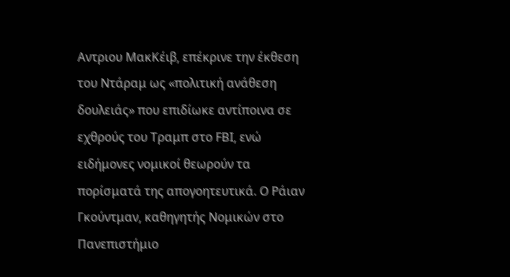Αντριου ΜακΚέιβ, επέκρινε την έκθεση του Ντάραμ ως «πολιτική ανάθεση δουλειάς» που επιδίωκε αντίποινα σε εχθρούς του Τραμπ στο FBΙ, ενώ ειδήμονες νομικοί θεωρούν τα πορίσματά της απογοητευτικά. Ο Ράιαν Γκούντμαν, καθηγητής Νομικών στο Πανεπιστήμιο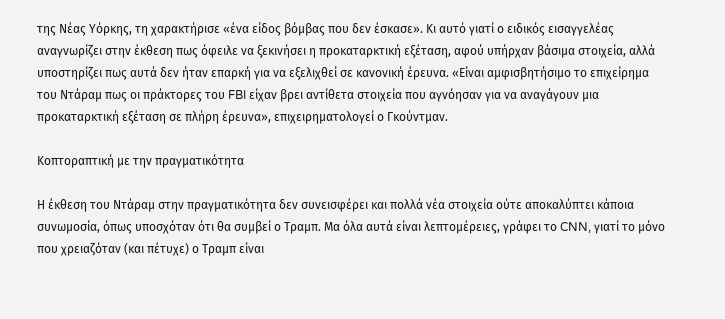της Νέας Υόρκης, τη χαρακτήρισε «ένα είδος βόμβας που δεν έσκασε». Κι αυτό γιατί ο ειδικός εισαγγελέας αναγνωρίζει στην έκθεση πως όφειλε να ξεκινήσει η προκαταρκτική εξέταση, αφού υπήρχαν βάσιμα στοιχεία, αλλά υποστηρίζει πως αυτά δεν ήταν επαρκή για να εξελιχθεί σε κανονική έρευνα. «Είναι αμφισβητήσιμο το επιχείρημα του Ντάραμ πως οι πράκτορες του FBI είχαν βρει αντίθετα στοιχεία που αγνόησαν για να αναγάγουν μια προκαταρκτική εξέταση σε πλήρη έρευνα», επιχειρηματολογεί ο Γκούντμαν.

Κοπτοραπτική με την πραγματικότητα

Η έκθεση του Ντάραμ στην πραγματικότητα δεν συνεισφέρει και πολλά νέα στοιχεία ούτε αποκαλύπτει κάποια συνωμοσία, όπως υποσχόταν ότι θα συμβεί ο Τραμπ. Μα όλα αυτά είναι λεπτομέρειες, γράφει το CNN, γιατί το μόνο που χρειαζόταν (και πέτυχε) ο Τραμπ είναι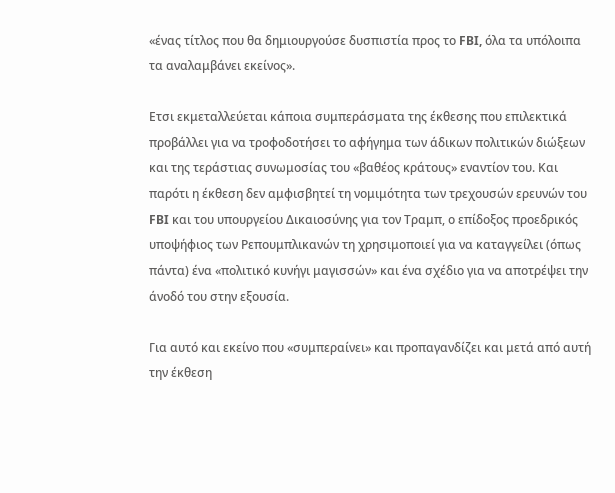«ένας τίτλος που θα δημιουργούσε δυσπιστία προς το FBI, όλα τα υπόλοιπα τα αναλαμβάνει εκείνος».

Ετσι εκμεταλλεύεται κάποια συμπεράσματα της έκθεσης που επιλεκτικά προβάλλει για να τροφοδοτήσει το αφήγημα των άδικων πολιτικών διώξεων και της τεράστιας συνωμοσίας του «βαθέος κράτους» εναντίον του. Και παρότι η έκθεση δεν αμφισβητεί τη νομιμότητα των τρεχουσών ερευνών του FBI και του υπουργείου Δικαιοσύνης για τον Τραμπ, ο επίδοξος προεδρικός υποψήφιος των Ρεπουμπλικανών τη χρησιμοποιεί για να καταγγείλει (όπως πάντα) ένα «πολιτικό κυνήγι μαγισσών» και ένα σχέδιο για να αποτρέψει την άνοδό του στην εξουσία.

Για αυτό και εκείνο που «συμπεραίνει» και προπαγανδίζει και μετά από αυτή την έκθεση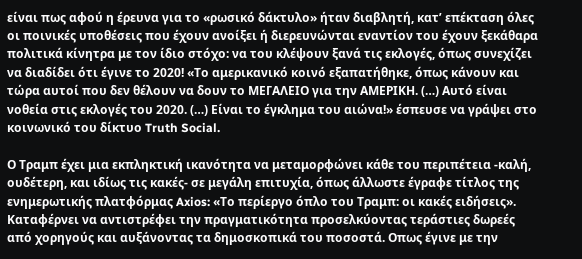είναι πως αφού η έρευνα για το «ρωσικό δάκτυλο» ήταν διαβλητή, κατ’ επέκταση όλες οι ποινικές υποθέσεις που έχουν ανοίξει ή διερευνώνται εναντίον του έχουν ξεκάθαρα πολιτικά κίνητρα με τον ίδιο στόχο: να του κλέψουν ξανά τις εκλογές, όπως συνεχίζει να διαδίδει ότι έγινε το 2020! «Το αμερικανικό κοινό εξαπατήθηκε, όπως κάνουν και τώρα αυτοί που δεν θέλουν να δουν το ΜΕΓΑΛΕΙΟ για την ΑΜΕΡΙΚΗ. (…) Αυτό είναι νοθεία στις εκλογές του 2020. (…) Είναι το έγκλημα του αιώνα!» έσπευσε να γράψει στο κοινωνικό του δίκτυο Truth Social.

Ο Τραμπ έχει μια εκπληκτική ικανότητα να μεταμορφώνει κάθε του περιπέτεια -καλή, ουδέτερη, και ιδίως τις κακές- σε μεγάλη επιτυχία, όπως άλλωστε έγραφε τίτλος της ενημερωτικής πλατφόρμας Axios: «Το περίεργο όπλο του Τραμπ: οι κακές ειδήσεις». Καταφέρνει να αντιστρέφει την πραγματικότητα προσελκύοντας τεράστιες δωρεές από χορηγούς και αυξάνοντας τα δημοσκοπικά του ποσοστά. Οπως έγινε με την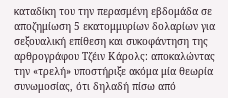καταδίκη του την περασμένη εβδομάδα σε αποζημίωση 5 εκατομμυρίων δολαρίων για σεξουαλική επίθεση και συκοφάντηση της αρθρογράφου Τζέιν Κάρολς: αποκαλώντας την «τρελή» υποστήριξε ακόμα μία θεωρία συνωμοσίας, ότι δηλαδή πίσω από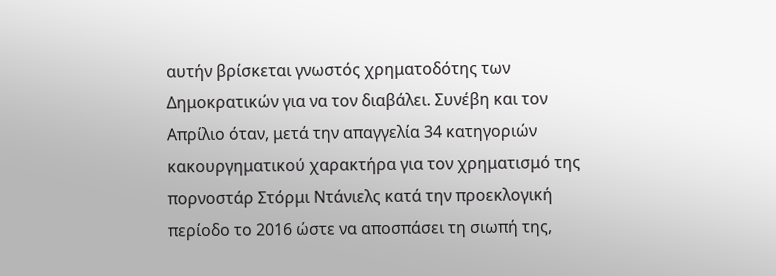αυτήν βρίσκεται γνωστός χρηματοδότης των Δημοκρατικών για να τον διαβάλει. Συνέβη και τον Απρίλιο όταν, μετά την απαγγελία 34 κατηγοριών κακουργηματικού χαρακτήρα για τον χρηματισμό της πορνοστάρ Στόρμι Ντάνιελς κατά την προεκλογική περίοδο το 2016 ώστε να αποσπάσει τη σιωπή της,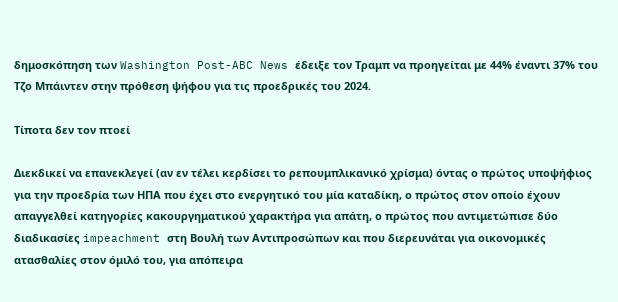δημοσκόπηση των Washington Post-ABC News έδειξε τον Τραμπ να προηγείται με 44% έναντι 37% του Τζο Μπάιντεν στην πρόθεση ψήφου για τις προεδρικές του 2024.

Τίποτα δεν τον πτοεί

Διεκδικεί να επανεκλεγεί (αν εν τέλει κερδίσει το ρεπουμπλικανικό χρίσμα) όντας ο πρώτος υποψήφιος για την προεδρία των ΗΠΑ που έχει στο ενεργητικό του μία καταδίκη, ο πρώτος στον οποίο έχουν απαγγελθεί κατηγορίες κακουργηματικού χαρακτήρα για απάτη, ο πρώτος που αντιμετώπισε δύο διαδικασίες impeachment στη Βουλή των Αντιπροσώπων και που διερευνάται για οικονομικές ατασθαλίες στον όμιλό του, για απόπειρα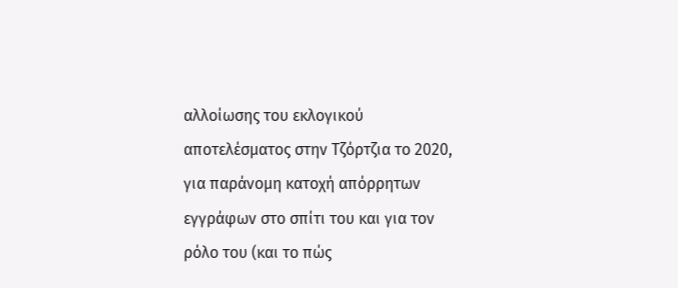αλλοίωσης του εκλογικού αποτελέσματος στην Τζόρτζια το 2020, για παράνομη κατοχή απόρρητων εγγράφων στο σπίτι του και για τον ρόλο του (και το πώς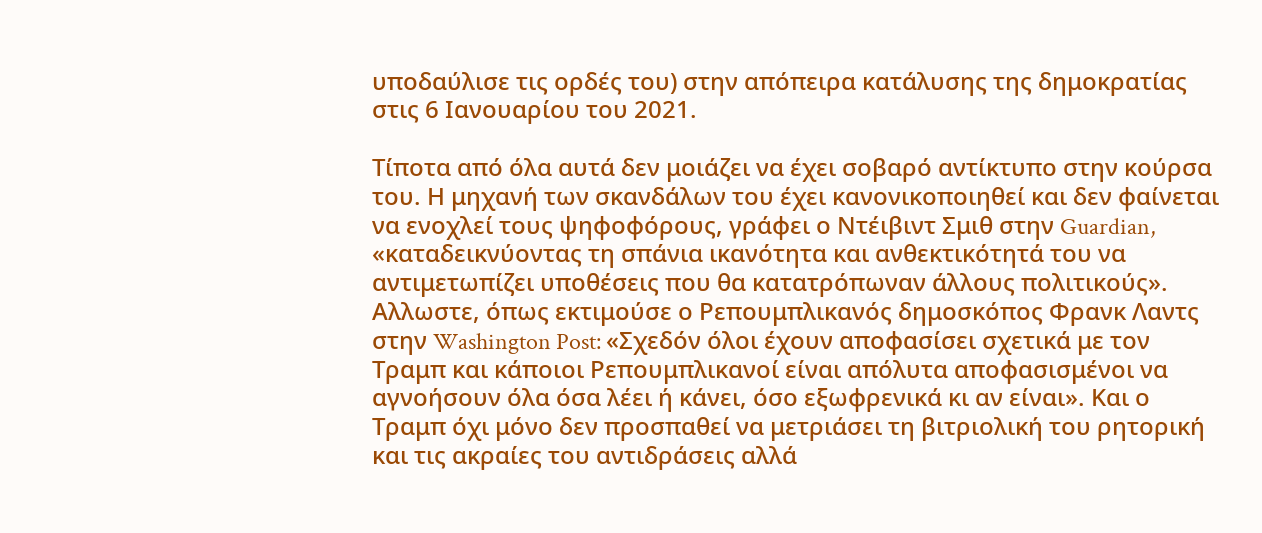υποδαύλισε τις ορδές του) στην απόπειρα κατάλυσης της δημοκρατίας στις 6 Ιανουαρίου του 2021.

Τίποτα από όλα αυτά δεν μοιάζει να έχει σοβαρό αντίκτυπο στην κούρσα του. Η μηχανή των σκανδάλων του έχει κανονικοποιηθεί και δεν φαίνεται να ενοχλεί τους ψηφοφόρους, γράφει ο Ντέιβιντ Σμιθ στην Guardian, «καταδεικνύοντας τη σπάνια ικανότητα και ανθεκτικότητά του να αντιμετωπίζει υποθέσεις που θα κατατρόπωναν άλλους πολιτικούς». Αλλωστε, όπως εκτιμούσε ο Ρεπουμπλικανός δημοσκόπος Φρανκ Λαντς στην Washington Post: «Σχεδόν όλοι έχουν αποφασίσει σχετικά με τον Τραμπ και κάποιοι Ρεπουμπλικανοί είναι απόλυτα αποφασισμένοι να αγνοήσουν όλα όσα λέει ή κάνει, όσο εξωφρενικά κι αν είναι». Και ο Τραμπ όχι μόνο δεν προσπαθεί να μετριάσει τη βιτριολική του ρητορική και τις ακραίες του αντιδράσεις αλλά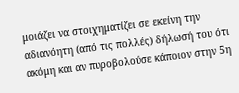μοιάζει να στοιχηματίζει σε εκείνη την αδιανόητη (από τις πολλές) δήλωσή του ότι ακόμη και αν πυροβολούσε κάποιον στην 5η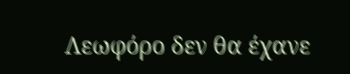Λεωφόρο δεν θα έχανε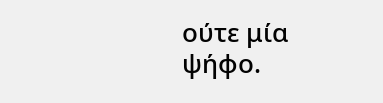ούτε μία ψήφο.